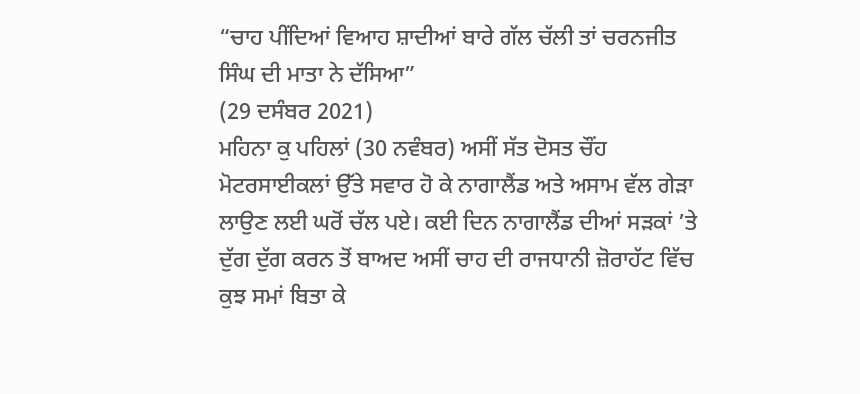“ਚਾਹ ਪੀਂਦਿਆਂ ਵਿਆਹ ਸ਼ਾਦੀਆਂ ਬਾਰੇ ਗੱਲ ਚੱਲੀ ਤਾਂ ਚਰਨਜੀਤ ਸਿੰਘ ਦੀ ਮਾਤਾ ਨੇ ਦੱਸਿਆ”
(29 ਦਸੰਬਰ 2021)
ਮਹਿਨਾ ਕੁ ਪਹਿਲਾਂ (30 ਨਵੰਬਰ) ਅਸੀਂ ਸੱਤ ਦੋਸਤ ਚੌਂਹ ਮੋਟਰਸਾਈਕਲਾਂ ਉੱਤੇ ਸਵਾਰ ਹੋ ਕੇ ਨਾਗਾਲੈਂਡ ਅਤੇ ਅਸਾਮ ਵੱਲ ਗੇੜਾ ਲਾਉਣ ਲਈ ਘਰੋਂ ਚੱਲ ਪਏ। ਕਈ ਦਿਨ ਨਾਗਾਲੈਂਡ ਦੀਆਂ ਸੜਕਾਂ ’ਤੇ ਦੁੱਗ ਦੁੱਗ ਕਰਨ ਤੋਂ ਬਾਅਦ ਅਸੀਂ ਚਾਹ ਦੀ ਰਾਜਧਾਨੀ ਜ਼ੋਰਾਹੱਟ ਵਿੱਚ ਕੁਝ ਸਮਾਂ ਬਿਤਾ ਕੇ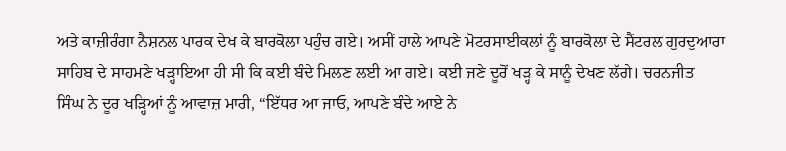ਅਤੇ ਕਾਜ਼ੀਰੰਗਾ ਨੈਸ਼ਨਲ ਪਾਰਕ ਦੇਖ ਕੇ ਬਾਰਕੋਲਾ ਪਹੁੰਚ ਗਏ। ਅਸੀਂ ਹਾਲੇ ਆਪਣੇ ਮੋਟਰਸਾਈਕਲਾਂ ਨੂੰ ਬਾਰਕੋਲਾ ਦੇ ਸੈਂਟਰਲ ਗੁਰਦੁਆਰਾ ਸਾਹਿਬ ਦੇ ਸਾਹਮਣੇ ਖੜ੍ਹਾਇਆ ਹੀ ਸੀ ਕਿ ਕਈ ਬੰਦੇ ਮਿਲਣ ਲਈ ਆ ਗਏ। ਕਈ ਜਣੇ ਦੂਰੋਂ ਖੜ੍ਹ ਕੇ ਸਾਨੂੰ ਦੇਖਣ ਲੱਗੇ। ਚਰਨਜੀਤ ਸਿੰਘ ਨੇ ਦੂਰ ਖੜ੍ਹਿਆਂ ਨੂੰ ਆਵਾਜ਼ ਮਾਰੀ, “ਇੱਧਰ ਆ ਜਾਓ, ਆਪਣੇ ਬੰਦੇ ਆਏ ਨੇ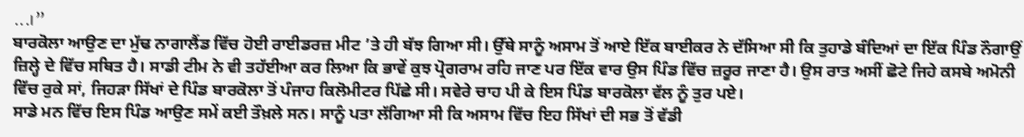...।”
ਬਾਰਕੋਲਾ ਆਉਣ ਦਾ ਮੁੱਢ ਨਾਗਾਲੈਂਡ ਵਿੱਚ ਹੋਈ ਰਾਈਡਰਜ਼ ਮੀਟ ’ਤੇ ਹੀ ਬੱਝ ਗਿਆ ਸੀ। ਉੱਥੇ ਸਾਨੂੰ ਅਸਾਮ ਤੋਂ ਆਏ ਇੱਕ ਬਾਈਕਰ ਨੇ ਦੱਸਿਆ ਸੀ ਕਿ ਤੁਹਾਡੇ ਬੰਦਿਆਂ ਦਾ ਇੱਕ ਪਿੰਡ ਨੌਗਾਉਂ ਜ਼ਿਲ੍ਹੇ ਦੇ ਵਿੱਚ ਸਥਿਤ ਹੈ। ਸਾਡੀ ਟੀਮ ਨੇ ਵੀ ਤਹੱਈਆ ਕਰ ਲਿਆ ਕਿ ਭਾਵੇਂ ਕੁਝ ਪ੍ਰੋਗਰਾਮ ਰਹਿ ਜਾਣ ਪਰ ਇੱਕ ਵਾਰ ਉਸ ਪਿੰਡ ਵਿੱਚ ਜ਼ਰੂਰ ਜਾਣਾ ਹੈ। ਉਸ ਰਾਤ ਅਸੀਂ ਛੋਟੇ ਜਿਹੇ ਕਸਬੇ ਅਮੋਨੀ ਵਿੱਚ ਰੁਕੇ ਸਾਂ, ਜਿਹੜਾ ਸਿੱਖਾਂ ਦੇ ਪਿੰਡ ਬਾਰਕੋਲਾ ਤੋਂ ਪੰਜਾਹ ਕਿਲੋਮੀਟਰ ਪਿੱਛੇ ਸੀ। ਸਵੇਰੇ ਚਾਹ ਪੀ ਕੇ ਇਸ ਪਿੰਡ ਬਾਰਕੋਲਾ ਵੱਲ ਨੂੰ ਤੁਰ ਪਏ।
ਸਾਡੇ ਮਨ ਵਿੱਚ ਇਸ ਪਿੰਡ ਆਉਣ ਸਮੇਂ ਕਈ ਤੌਖ਼ਲੇ ਸਨ। ਸਾਨੂੰ ਪਤਾ ਲੱਗਿਆ ਸੀ ਕਿ ਅਸਾਮ ਵਿੱਚ ਇਹ ਸਿੱਖਾਂ ਦੀ ਸਭ ਤੋਂ ਵੱਡੀ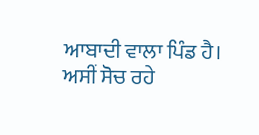ਆਬਾਦੀ ਵਾਲਾ ਪਿੰਡ ਹੈ। ਅਸੀਂ ਸੋਚ ਰਹੇ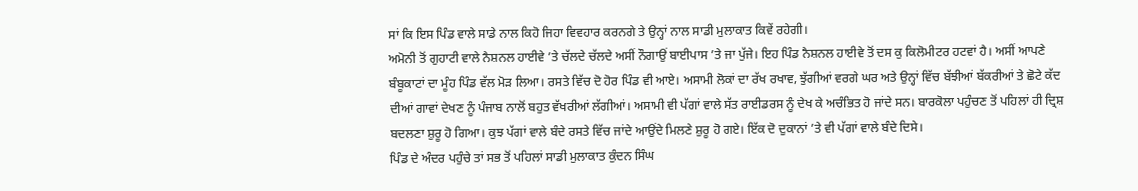ਸਾਂ ਕਿ ਇਸ ਪਿੰਡ ਵਾਲੇ ਸਾਡੇ ਨਾਲ ਕਿਹੋ ਜਿਹਾ ਵਿਵਹਾਰ ਕਰਨਗੇ ਤੇ ਉਨ੍ਹਾਂ ਨਾਲ ਸਾਡੀ ਮੁਲਾਕਾਤ ਕਿਵੇਂ ਰਹੇਗੀ।
ਅਮੋਨੀ ਤੋਂ ਗੁਹਾਟੀ ਵਾਲੇ ਨੈਸ਼ਨਲ ਹਾਈਵੇ ’ਤੇ ਚੱਲਦੇ ਚੱਲਦੇ ਅਸੀਂ ਨੌਗਾਉਂ ਬਾਈਪਾਸ ’ਤੇ ਜਾ ਪੁੱਜੇ। ਇਹ ਪਿੰਡ ਨੈਸ਼ਨਲ ਹਾਈਵੇ ਤੋਂ ਦਸ ਕੁ ਕਿਲੋਮੀਟਰ ਹਟਵਾਂ ਹੈ। ਅਸੀਂ ਆਪਣੇ ਬੰਬੂਕਾਟਾਂ ਦਾ ਮੂੰਹ ਪਿੰਡ ਵੱਲ ਮੋੜ ਲਿਆ। ਰਸਤੇ ਵਿੱਚ ਦੋ ਹੋਰ ਪਿੰਡ ਵੀ ਆਏ। ਅਸਾਮੀ ਲੋਕਾਂ ਦਾ ਰੱਖ ਰਖਾਵ, ਝੁੱਗੀਆਂ ਵਰਗੇ ਘਰ ਅਤੇ ਉਨ੍ਹਾਂ ਵਿੱਚ ਬੱਝੀਆਂ ਬੱਕਰੀਆਂ ਤੇ ਛੋਟੇ ਕੱਦ ਦੀਆਂ ਗਾਵਾਂ ਦੇਖਣ ਨੂੰ ਪੰਜਾਬ ਨਾਲੋਂ ਬਹੁਤ ਵੱਖਰੀਆਂ ਲੱਗੀਆਂ। ਅਸਾਮੀ ਵੀ ਪੱਗਾਂ ਵਾਲੇ ਸੱਤ ਰਾਈਡਰਸ ਨੂੰ ਦੇਖ ਕੇ ਅਚੰਭਿਤ ਹੋ ਜਾਂਦੇ ਸਨ। ਬਾਰਕੋਲਾ ਪਹੁੰਚਣ ਤੋਂ ਪਹਿਲਾਂ ਹੀ ਦ੍ਰਿਸ਼ ਬਦਲਣਾ ਸ਼ੁਰੂ ਹੋ ਗਿਆ। ਕੁਝ ਪੱਗਾਂ ਵਾਲੇ ਬੰਦੇ ਰਸਤੇ ਵਿੱਚ ਜਾਂਦੇ ਆਉਂਦੇ ਮਿਲਣੇ ਸ਼ੁਰੂ ਹੋ ਗਏ। ਇੱਕ ਦੋ ਦੁਕਾਨਾਂ ’ਤੇ ਵੀ ਪੱਗਾਂ ਵਾਲੇ ਬੰਦੇ ਦਿਸੇ।
ਪਿੰਡ ਦੇ ਅੰਦਰ ਪਹੁੰਚੇ ਤਾਂ ਸਭ ਤੋਂ ਪਹਿਲਾਂ ਸਾਡੀ ਮੁਲਾਕਾਤ ਕੁੰਦਨ ਸਿੰਘ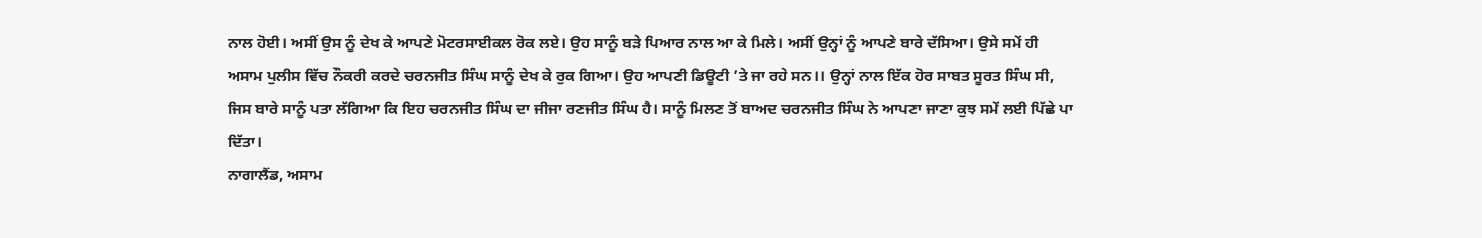ਨਾਲ ਹੋਈ। ਅਸੀਂ ਉਸ ਨੂੰ ਦੇਖ ਕੇ ਆਪਣੇ ਮੋਟਰਸਾਈਕਲ ਰੋਕ ਲਏ। ਉਹ ਸਾਨੂੰ ਬੜੇ ਪਿਆਰ ਨਾਲ ਆ ਕੇ ਮਿਲੇ। ਅਸੀਂ ਉਨ੍ਹਾਂ ਨੂੰ ਆਪਣੇ ਬਾਰੇ ਦੱਸਿਆ। ਉਸੇ ਸਮੇਂ ਹੀ ਅਸਾਮ ਪੁਲੀਸ ਵਿੱਚ ਨੌਕਰੀ ਕਰਦੇ ਚਰਨਜੀਤ ਸਿੰਘ ਸਾਨੂੰ ਦੇਖ ਕੇ ਰੁਕ ਗਿਆ। ਉਹ ਆਪਣੀ ਡਿਊਟੀ ’ਤੇ ਜਾ ਰਹੇ ਸਨ।। ਉਨ੍ਹਾਂ ਨਾਲ ਇੱਕ ਹੋਰ ਸਾਬਤ ਸੂਰਤ ਸਿੰਘ ਸੀ, ਜਿਸ ਬਾਰੇ ਸਾਨੂੰ ਪਤਾ ਲੱਗਿਆ ਕਿ ਇਹ ਚਰਨਜੀਤ ਸਿੰਘ ਦਾ ਜੀਜਾ ਰਣਜੀਤ ਸਿੰਘ ਹੈ। ਸਾਨੂੰ ਮਿਲਣ ਤੋਂ ਬਾਅਦ ਚਰਨਜੀਤ ਸਿੰਘ ਨੇ ਆਪਣਾ ਜਾਣਾ ਕੁਝ ਸਮੇਂ ਲਈ ਪਿੱਛੇ ਪਾ ਦਿੱਤਾ।
ਨਾਗਾਲੈਂਡ, ਅਸਾਮ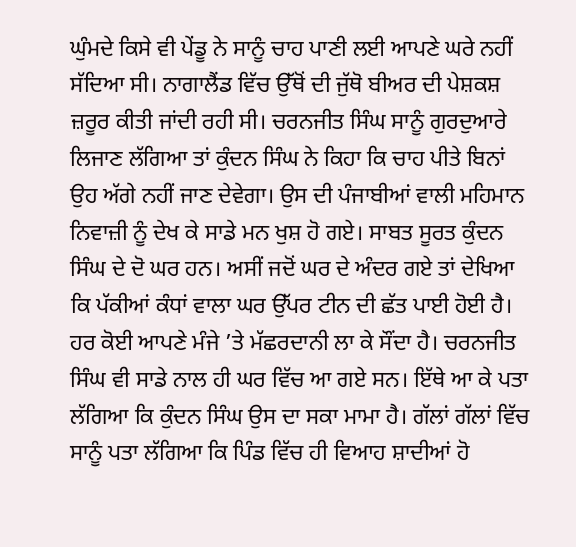ਘੁੰਮਦੇ ਕਿਸੇ ਵੀ ਪੇਂਡੂ ਨੇ ਸਾਨੂੰ ਚਾਹ ਪਾਣੀ ਲਈ ਆਪਣੇ ਘਰੇ ਨਹੀਂ ਸੱਦਿਆ ਸੀ। ਨਾਗਾਲੈਂਡ ਵਿੱਚ ਉੱਥੋਂ ਦੀ ਜੁੱਥੋ ਬੀਅਰ ਦੀ ਪੇਸ਼ਕਸ਼ ਜ਼ਰੂਰ ਕੀਤੀ ਜਾਂਦੀ ਰਹੀ ਸੀ। ਚਰਨਜੀਤ ਸਿੰਘ ਸਾਨੂੰ ਗੁਰਦੁਆਰੇ ਲਿਜਾਣ ਲੱਗਿਆ ਤਾਂ ਕੁੰਦਨ ਸਿੰਘ ਨੇ ਕਿਹਾ ਕਿ ਚਾਹ ਪੀਤੇ ਬਿਨਾਂ ਉਹ ਅੱਗੇ ਨਹੀਂ ਜਾਣ ਦੇਵੇਗਾ। ਉਸ ਦੀ ਪੰਜਾਬੀਆਂ ਵਾਲੀ ਮਹਿਮਾਨ ਨਿਵਾਜ਼ੀ ਨੂੰ ਦੇਖ ਕੇ ਸਾਡੇ ਮਨ ਖੁਸ਼ ਹੋ ਗਏ। ਸਾਬਤ ਸੂਰਤ ਕੁੰਦਨ ਸਿੰਘ ਦੇ ਦੋ ਘਰ ਹਨ। ਅਸੀਂ ਜਦੋਂ ਘਰ ਦੇ ਅੰਦਰ ਗਏ ਤਾਂ ਦੇਖਿਆ ਕਿ ਪੱਕੀਆਂ ਕੰਧਾਂ ਵਾਲਾ ਘਰ ਉੱਪਰ ਟੀਨ ਦੀ ਛੱਤ ਪਾਈ ਹੋਈ ਹੈ। ਹਰ ਕੋਈ ਆਪਣੇ ਮੰਜੇ ’ਤੇ ਮੱਛਰਦਾਨੀ ਲਾ ਕੇ ਸੌਂਦਾ ਹੈ। ਚਰਨਜੀਤ ਸਿੰਘ ਵੀ ਸਾਡੇ ਨਾਲ ਹੀ ਘਰ ਵਿੱਚ ਆ ਗਏ ਸਨ। ਇੱਥੇ ਆ ਕੇ ਪਤਾ ਲੱਗਿਆ ਕਿ ਕੁੰਦਨ ਸਿੰਘ ਉਸ ਦਾ ਸਕਾ ਮਾਮਾ ਹੈ। ਗੱਲਾਂ ਗੱਲਾਂ ਵਿੱਚ ਸਾਨੂੰ ਪਤਾ ਲੱਗਿਆ ਕਿ ਪਿੰਡ ਵਿੱਚ ਹੀ ਵਿਆਹ ਸ਼ਾਦੀਆਂ ਹੋ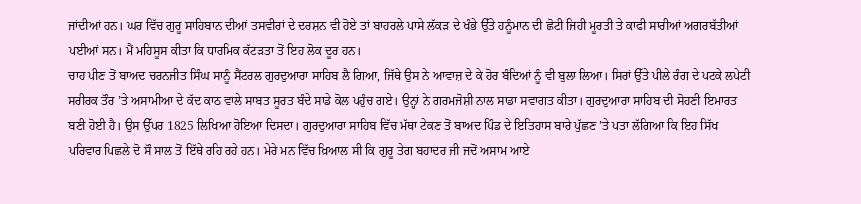ਜਾਂਦੀਆਂ ਹਨ। ਘਰ ਵਿੱਚ ਗੁਰੂ ਸਾਹਿਬਾਨ ਦੀਆਂ ਤਸਵੀਰਾਂ ਦੇ ਦਰਸ਼ਨ ਵੀ ਹੋਏ ਤਾਂ ਬਾਹਰਲੇ ਪਾਸੇ ਲੱਕੜ ਦੇ ਖੰਭੇ ਉੱਤੇ ਹਨੂੰਮਾਨ ਦੀ ਛੋਟੀ ਜਿਹੀ ਮੂਰਤੀ ਤੇ ਕਾਫੀ ਸਾਰੀਆਂ ਅਗਰਬੱਤੀਆਂ ਪਈਆਂ ਸਨ। ਮੈਂ ਮਹਿਸੂਸ ਕੀਤਾ ਕਿ ਧਾਰਮਿਕ ਕੱਟੜਤਾ ਤੋਂ ਇਹ ਲੋਕ ਦੂਰ ਹਨ।
ਚਾਹ ਪੀਣ ਤੋਂ ਬਾਅਦ ਚਰਨਜੀਤ ਸਿੰਘ ਸਾਨੂੰ ਸੈਂਟਰਲ ਗੁਰਦੁਆਰਾ ਸਾਹਿਬ ਲੈ ਗਿਆ, ਜਿੱਥੇ ਉਸ ਨੇ ਆਵਾਜ਼ ਦੇ ਕੇ ਹੋਰ ਬੰਦਿਆਂ ਨੂੰ ਵੀ ਬੁਲਾ ਲਿਆ। ਸਿਰਾਂ ਉੱਤੇ ਪੀਲੇ ਰੰਗ ਦੇ ਪਟਕੇ ਲਪੇਟੀ ਸਰੀਰਕ ਤੌਰ ’ਤੇ ਅਸਾਮੀਆ ਦੇ ਕੱਦ ਕਾਠ ਵਾਲੇ ਸਾਬਤ ਸੂਰਤ ਬੰਦੇ ਸਾਡੇ ਕੋਲ ਪਹੁੰਚ ਗਏ। ਉਨ੍ਹਾਂ ਨੇ ਗਰਮਜੋਸ਼ੀ ਨਾਲ ਸਾਡਾ ਸਵਾਗਤ ਕੀਤਾ। ਗੁਰਦੁਆਰਾ ਸਾਹਿਬ ਦੀ ਸੋਹਣੀ ਇਮਾਰਤ ਬਣੀ ਹੋਈ ਹੈ। ਉਸ ਉੱਪਰ 1825 ਲਿਖਿਆ ਹੋਇਆ ਦਿਸਦਾ। ਗੁਰਦੁਆਰਾ ਸਾਹਿਬ ਵਿੱਚ ਮੱਥਾ ਟੇਕਣ ਤੋਂ ਬਾਅਦ ਪਿੰਡ ਦੇ ਇਤਿਹਾਸ ਬਾਰੇ ਪੁੱਛਣ ’ਤੇ ਪਤਾ ਲੱਗਿਆ ਕਿ ਇਹ ਸਿੱਖ ਪਰਿਵਾਰ ਪਿਛਲੇ ਦੋ ਸੌ ਸਾਲ ਤੋਂ ਇੱਥੇ ਰਹਿ ਰਹੇ ਹਨ। ਮੇਰੇ ਮਨ ਵਿੱਚ ਖ਼ਿਆਲ ਸੀ ਕਿ ਗੁਰੂ ਤੇਗ ਬਹਾਦਰ ਜੀ ਜਦੋਂ ਅਸਾਮ ਆਏ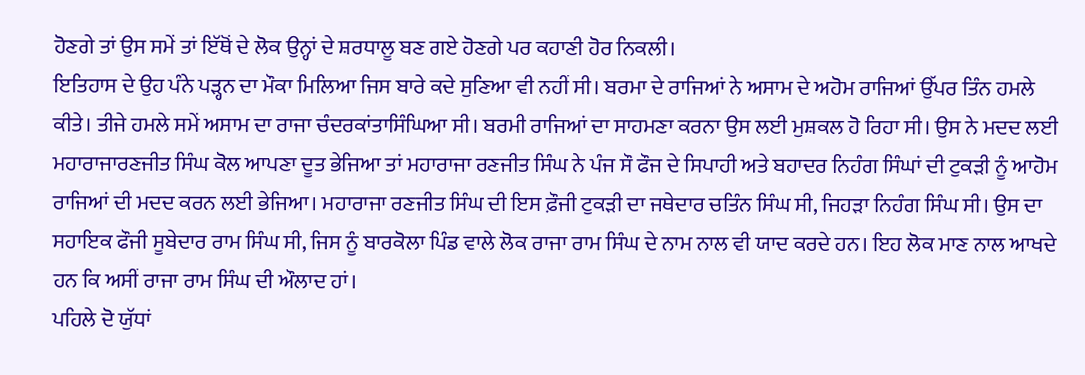ਹੋਣਗੇ ਤਾਂ ਉਸ ਸਮੇਂ ਤਾਂ ਇੱਥੋਂ ਦੇ ਲੋਕ ਉਨ੍ਹਾਂ ਦੇ ਸ਼ਰਧਾਲੂ ਬਣ ਗਏ ਹੋਣਗੇ ਪਰ ਕਹਾਣੀ ਹੋਰ ਨਿਕਲੀ।
ਇਤਿਹਾਸ ਦੇ ਉਹ ਪੰਨੇ ਪੜ੍ਹਨ ਦਾ ਮੌਕਾ ਮਿਲਿਆ ਜਿਸ ਬਾਰੇ ਕਦੇ ਸੁਣਿਆ ਵੀ ਨਹੀਂ ਸੀ। ਬਰਮਾ ਦੇ ਰਾਜਿਆਂ ਨੇ ਅਸਾਮ ਦੇ ਅਹੋਮ ਰਾਜਿਆਂ ਉੱਪਰ ਤਿੰਨ ਹਮਲੇ ਕੀਤੇ। ਤੀਜੇ ਹਮਲੇ ਸਮੇਂ ਅਸਾਮ ਦਾ ਰਾਜਾ ਚੰਦਰਕਾਂਤਾਸਿੰਘਿਆ ਸੀ। ਬਰਮੀ ਰਾਜਿਆਂ ਦਾ ਸਾਹਮਣਾ ਕਰਨਾ ਉਸ ਲਈ ਮੁਸ਼ਕਲ ਹੋ ਰਿਹਾ ਸੀ। ਉਸ ਨੇ ਮਦਦ ਲਈ ਮਹਾਰਾਜਾਰਣਜੀਤ ਸਿੰਘ ਕੋਲ ਆਪਣਾ ਦੂਤ ਭੇਜਿਆ ਤਾਂ ਮਹਾਰਾਜਾ ਰਣਜੀਤ ਸਿੰਘ ਨੇ ਪੰਜ ਸੌ ਫੌਜ ਦੇ ਸਿਪਾਹੀ ਅਤੇ ਬਹਾਦਰ ਨਿਹੰਗ ਸਿੰਘਾਂ ਦੀ ਟੁਕੜੀ ਨੂੰ ਆਹੋਮ ਰਾਜਿਆਂ ਦੀ ਮਦਦ ਕਰਨ ਲਈ ਭੇਜਿਆ। ਮਹਾਰਾਜਾ ਰਣਜੀਤ ਸਿੰਘ ਦੀ ਇਸ ਫ਼ੌਜੀ ਟੁਕੜੀ ਦਾ ਜਥੇਦਾਰ ਚਤਿੰਨ ਸਿੰਘ ਸੀ, ਜਿਹੜਾ ਨਿਹੰਗ ਸਿੰਘ ਸੀ। ਉਸ ਦਾ ਸਹਾਇਕ ਫੌਜੀ ਸੂਬੇਦਾਰ ਰਾਮ ਸਿੰਘ ਸੀ, ਜਿਸ ਨੂੰ ਬਾਰਕੋਲਾ ਪਿੰਡ ਵਾਲੇ ਲੋਕ ਰਾਜਾ ਰਾਮ ਸਿੰਘ ਦੇ ਨਾਮ ਨਾਲ ਵੀ ਯਾਦ ਕਰਦੇ ਹਨ। ਇਹ ਲੋਕ ਮਾਣ ਨਾਲ ਆਖਦੇ ਹਨ ਕਿ ਅਸੀਂ ਰਾਜਾ ਰਾਮ ਸਿੰਘ ਦੀ ਔਲਾਦ ਹਾਂ।
ਪਹਿਲੇ ਦੋ ਯੁੱਧਾਂ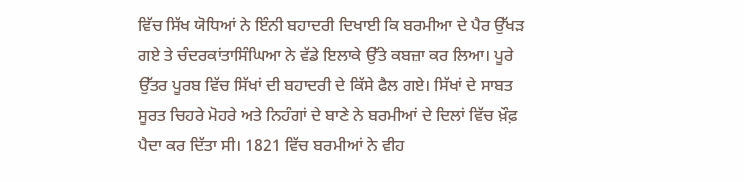ਵਿੱਚ ਸਿੱਖ ਯੋਧਿਆਂ ਨੇ ਇੰਨੀ ਬਹਾਦਰੀ ਦਿਖਾਈ ਕਿ ਬਰਮੀਆ ਦੇ ਪੈਰ ਉੱਖੜ ਗਏ ਤੇ ਚੰਦਰਕਾਂਤਾਸਿੰਘਿਆ ਨੇ ਵੱਡੇ ਇਲਾਕੇ ਉੱਤੇ ਕਬਜ਼ਾ ਕਰ ਲਿਆ। ਪੂਰੇ ਉੱਤਰ ਪੂਰਬ ਵਿੱਚ ਸਿੱਖਾਂ ਦੀ ਬਹਾਦਰੀ ਦੇ ਕਿੱਸੇ ਫੈਲ ਗਏ। ਸਿੱਖਾਂ ਦੇ ਸਾਬਤ ਸੂਰਤ ਚਿਹਰੇ ਮੋਹਰੇ ਅਤੇ ਨਿਹੰਗਾਂ ਦੇ ਬਾਣੇ ਨੇ ਬਰਮੀਆਂ ਦੇ ਦਿਲਾਂ ਵਿੱਚ ਖ਼ੌਫ਼ ਪੈਦਾ ਕਰ ਦਿੱਤਾ ਸੀ। 1821 ਵਿੱਚ ਬਰਮੀਆਂ ਨੇ ਵੀਹ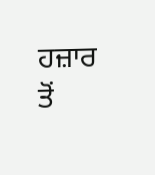ਹਜ਼ਾਰ ਤੋਂ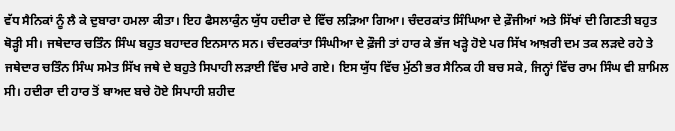ਵੱਧ ਸੈਨਿਕਾਂ ਨੂੰ ਲੈ ਕੇ ਦੁਬਾਰਾ ਹਮਲਾ ਕੀਤਾ। ਇਹ ਫੈਸਲਾਕੁੰਨ ਯੁੱਧ ਹਦੀਰਾ ਦੇ ਵਿੱਚ ਲੜਿਆ ਗਿਆ। ਚੰਦਰਕਾਂਤ ਸਿੰਘਿਆ ਦੇ ਫ਼ੌਜੀਆਂ ਅਤੇ ਸਿੱਖਾਂ ਦੀ ਗਿਣਤੀ ਬਹੁਤ ਥੋੜ੍ਹੀ ਸੀ। ਜਥੇਦਾਰ ਚਤਿੰਨ ਸਿੰਘ ਬਹੁਤ ਬਹਾਦਰ ਇਨਸਾਨ ਸਨ। ਚੰਦਰਕਾਂਤਾ ਸਿੰਘੀਆ ਦੇ ਫ਼ੌਜੀ ਤਾਂ ਹਾਰ ਕੇ ਭੱਜ ਖੜ੍ਹੇ ਹੋਏ ਪਰ ਸਿੱਖ ਆਖ਼ਰੀ ਦਮ ਤਕ ਲੜਦੇ ਰਹੇ ਤੇ ਜਥੇਦਾਰ ਚਤਿੰਨ ਸਿੰਘ ਸਮੇਤ ਸਿੱਖ ਜਥੇ ਦੇ ਬਹੁਤੇ ਸਿਪਾਹੀ ਲੜਾਈ ਵਿੱਚ ਮਾਰੇ ਗਏ। ਇਸ ਯੁੱਧ ਵਿੱਚ ਮੁੱਠੀ ਭਰ ਸੈਨਿਕ ਹੀ ਬਚ ਸਕੇ, ਜਿਨ੍ਹਾਂ ਵਿੱਚ ਰਾਮ ਸਿੰਘ ਵੀ ਸ਼ਾਮਿਲ ਸੀ। ਹਦੀਰਾ ਦੀ ਹਾਰ ਤੋਂ ਬਾਅਦ ਬਚੇ ਹੋਏ ਸਿਪਾਹੀ ਸ਼ਹੀਦ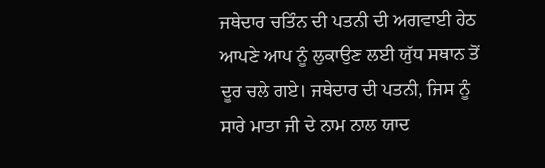ਜਥੇਦਾਰ ਚਤਿੰਨ ਦੀ ਪਤਨੀ ਦੀ ਅਗਵਾਈ ਹੇਠ ਆਪਣੇ ਆਪ ਨੂੰ ਲੁਕਾਉਣ ਲਈ ਯੁੱਧ ਸਥਾਨ ਤੋਂ ਦੂਰ ਚਲੇ ਗਏ। ਜਥੇਦਾਰ ਦੀ ਪਤਨੀ, ਜਿਸ ਨੂੰ ਸਾਰੇ ਮਾਤਾ ਜੀ ਦੇ ਨਾਮ ਨਾਲ ਯਾਦ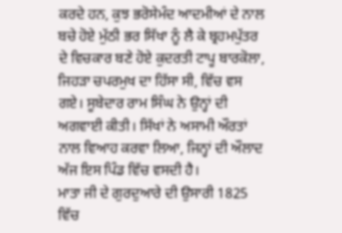ਕਰਦੇ ਹਨ, ਕੁਝ ਭਰੋਸੇਮੰਦ ਆਦਮੀਆਂ ਦੇ ਨਾਲ ਬਚੇ ਹੋਏ ਮੁੱਠੀ ਭਰ ਸਿੱਖਾ ਨੂੰ ਲੈ ਕੇ ਬ੍ਰਹਮਪੁੱਤਰ ਦੇ ਵਿਚਕਾਰ ਬਣੇ ਹੋਏ ਕੁਦਰਤੀ ਟਾਪੂ ਬਾਰਕੋਲਾ, ਜਿਹੜਾ ਚਪਰਮੁਖ ਦਾ ਹਿੱਸਾ ਸੀ, ਵਿੱਚ ਵਸ ਗਏ। ਸੂਬੇਦਾਰ ਰਾਮ ਸਿੰਘ ਨੇ ਉਨ੍ਹਾਂ ਦੀ ਅਗਵਾਈ ਕੀਤੀ। ਸਿੱਖਾਂ ਨੇ ਅਸਾਮੀ ਔਰਤਾਂ ਨਾਲ ਵਿਆਹ ਕਰਵਾ ਲਿਆ, ਜਿਨ੍ਹਾਂ ਦੀ ਔਲਾਦ ਅੱਜ ਇਸ ਪਿੰਡ ਵਿੱਚ ਵਸਦੀ ਹੈ।
ਮਾਤਾ ਜੀ ਦੇ ਗੁਰਦੁਆਰੇ ਦੀ ਉਸਾਰੀ 1825 ਵਿੱਚ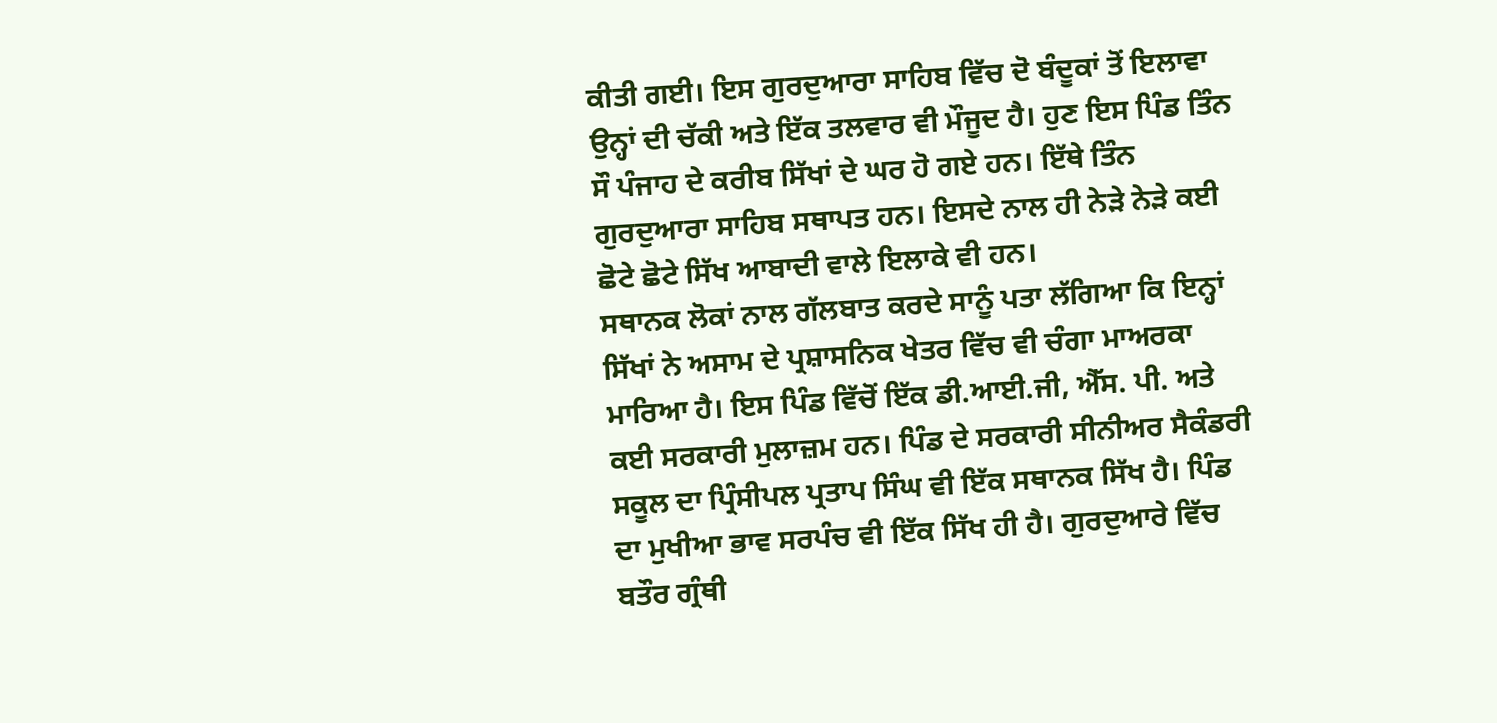ਕੀਤੀ ਗਈ। ਇਸ ਗੁਰਦੁਆਰਾ ਸਾਹਿਬ ਵਿੱਚ ਦੋ ਬੰਦੂਕਾਂ ਤੋਂ ਇਲਾਵਾ ਉਨ੍ਹਾਂ ਦੀ ਚੱਕੀ ਅਤੇ ਇੱਕ ਤਲਵਾਰ ਵੀ ਮੌਜੂਦ ਹੈ। ਹੁਣ ਇਸ ਪਿੰਡ ਤਿੰਨ ਸੌ ਪੰਜਾਹ ਦੇ ਕਰੀਬ ਸਿੱਖਾਂ ਦੇ ਘਰ ਹੋ ਗਏ ਹਨ। ਇੱਥੇ ਤਿੰਨ ਗੁਰਦੁਆਰਾ ਸਾਹਿਬ ਸਥਾਪਤ ਹਨ। ਇਸਦੇ ਨਾਲ ਹੀ ਨੇੜੇ ਨੇੜੇ ਕਈ ਛੋਟੇ ਛੋਟੇ ਸਿੱਖ ਆਬਾਦੀ ਵਾਲੇ ਇਲਾਕੇ ਵੀ ਹਨ।
ਸਥਾਨਕ ਲੋਕਾਂ ਨਾਲ ਗੱਲਬਾਤ ਕਰਦੇ ਸਾਨੂੰ ਪਤਾ ਲੱਗਿਆ ਕਿ ਇਨ੍ਹਾਂ ਸਿੱਖਾਂ ਨੇ ਅਸਾਮ ਦੇ ਪ੍ਰਸ਼ਾਸਨਿਕ ਖੇਤਰ ਵਿੱਚ ਵੀ ਚੰਗਾ ਮਾਅਰਕਾ ਮਾਰਿਆ ਹੈ। ਇਸ ਪਿੰਡ ਵਿੱਚੋਂ ਇੱਕ ਡੀ.ਆਈ.ਜੀ, ਐੱਸ. ਪੀ. ਅਤੇ ਕਈ ਸਰਕਾਰੀ ਮੁਲਾਜ਼ਮ ਹਨ। ਪਿੰਡ ਦੇ ਸਰਕਾਰੀ ਸੀਨੀਅਰ ਸੈਕੰਡਰੀ ਸਕੂਲ ਦਾ ਪ੍ਰਿੰਸੀਪਲ ਪ੍ਰਤਾਪ ਸਿੰਘ ਵੀ ਇੱਕ ਸਥਾਨਕ ਸਿੱਖ ਹੈ। ਪਿੰਡ ਦਾ ਮੁਖੀਆ ਭਾਵ ਸਰਪੰਚ ਵੀ ਇੱਕ ਸਿੱਖ ਹੀ ਹੈ। ਗੁਰਦੁਆਰੇ ਵਿੱਚ ਬਤੌਰ ਗ੍ਰੰਥੀ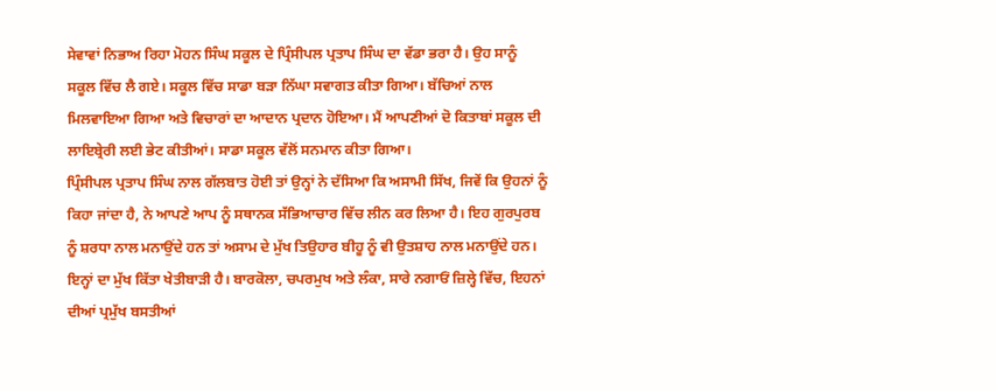ਸੇਵਾਵਾਂ ਨਿਭਾਅ ਰਿਹਾ ਮੋਹਨ ਸਿੰਘ ਸਕੂਲ ਦੇ ਪ੍ਰਿੰਸੀਪਲ ਪ੍ਰਤਾਪ ਸਿੰਘ ਦਾ ਵੱਡਾ ਭਰਾ ਹੈ। ਉਹ ਸਾਨੂੰ ਸਕੂਲ ਵਿੱਚ ਲੈ ਗਏ। ਸਕੂਲ ਵਿੱਚ ਸਾਡਾ ਬੜਾ ਨਿੱਘਾ ਸਵਾਗਤ ਕੀਤਾ ਗਿਆ। ਬੱਚਿਆਂ ਨਾਲ ਮਿਲਵਾਇਆ ਗਿਆ ਅਤੇ ਵਿਚਾਰਾਂ ਦਾ ਆਦਾਨ ਪ੍ਰਦਾਨ ਹੋਇਆ। ਮੈਂ ਆਪਣੀਆਂ ਦੋ ਕਿਤਾਬਾਂ ਸਕੂਲ ਦੀ ਲਾਇਬ੍ਰੇਰੀ ਲਈ ਭੇਟ ਕੀਤੀਆਂ। ਸਾਡਾ ਸਕੂਲ ਵੱਲੋਂ ਸਨਮਾਨ ਕੀਤਾ ਗਿਆ।
ਪ੍ਰਿੰਸੀਪਲ ਪ੍ਰਤਾਪ ਸਿੰਘ ਨਾਲ ਗੱਲਬਾਤ ਹੋਈ ਤਾਂ ਉਨ੍ਹਾਂ ਨੇ ਦੱਸਿਆ ਕਿ ਅਸਾਮੀ ਸਿੱਖ, ਜਿਵੇਂ ਕਿ ਉਹਨਾਂ ਨੂੰ ਕਿਹਾ ਜਾਂਦਾ ਹੈ, ਨੇ ਆਪਣੇ ਆਪ ਨੂੰ ਸਥਾਨਕ ਸੱਭਿਆਚਾਰ ਵਿੱਚ ਲੀਨ ਕਰ ਲਿਆ ਹੈ। ਇਹ ਗੁਰਪੁਰਬ ਨੂੰ ਸ਼ਰਧਾ ਨਾਲ ਮਨਾਉਂਦੇ ਹਨ ਤਾਂ ਅਸਾਮ ਦੇ ਮੁੱਖ ਤਿਉਹਾਰ ਬੀਹੂ ਨੂੰ ਵੀ ਉਤਸ਼ਾਹ ਨਾਲ ਮਨਾਉਂਦੇ ਹਨ। ਇਨ੍ਹਾਂ ਦਾ ਮੁੱਖ ਕਿੱਤਾ ਖੇਤੀਬਾੜੀ ਹੈ। ਬਾਰਕੋਲਾ, ਚਪਰਮੁਖ ਅਤੇ ਲੰਕਾ, ਸਾਰੇ ਨਗਾਓਂ ਜ਼ਿਲ੍ਹੇ ਵਿੱਚ, ਇਹਨਾਂ ਦੀਆਂ ਪ੍ਰਮੁੱਖ ਬਸਤੀਆਂ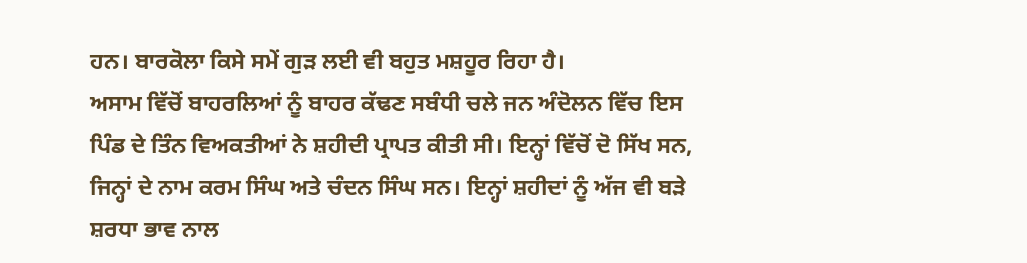ਹਨ। ਬਾਰਕੋਲਾ ਕਿਸੇ ਸਮੇਂ ਗੁੜ ਲਈ ਵੀ ਬਹੁਤ ਮਸ਼ਹੂਰ ਰਿਹਾ ਹੈ।
ਅਸਾਮ ਵਿੱਚੋਂ ਬਾਹਰਲਿਆਂ ਨੂੰ ਬਾਹਰ ਕੱਢਣ ਸਬੰਧੀ ਚਲੇ ਜਨ ਅੰਦੋਲਨ ਵਿੱਚ ਇਸ ਪਿੰਡ ਦੇ ਤਿੰਨ ਵਿਅਕਤੀਆਂ ਨੇ ਸ਼ਹੀਦੀ ਪ੍ਰਾਪਤ ਕੀਤੀ ਸੀ। ਇਨ੍ਹਾਂ ਵਿੱਚੋਂ ਦੋ ਸਿੱਖ ਸਨ, ਜਿਨ੍ਹਾਂ ਦੇ ਨਾਮ ਕਰਮ ਸਿੰਘ ਅਤੇ ਚੰਦਨ ਸਿੰਘ ਸਨ। ਇਨ੍ਹਾਂ ਸ਼ਹੀਦਾਂ ਨੂੰ ਅੱਜ ਵੀ ਬੜੇ ਸ਼ਰਧਾ ਭਾਵ ਨਾਲ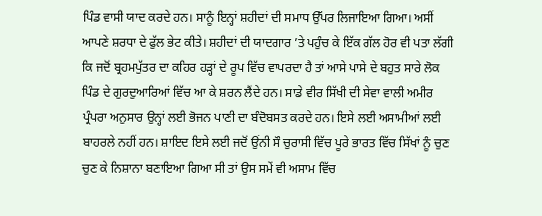ਪਿੰਡ ਵਾਸੀ ਯਾਦ ਕਰਦੇ ਹਨ। ਸਾਨੂੰ ਇਨ੍ਹਾਂ ਸ਼ਹੀਦਾਂ ਦੀ ਸਮਾਧ ਉੱਪਰ ਲਿਜਾਇਆ ਗਿਆ। ਅਸੀਂ ਆਪਣੇ ਸ਼ਰਧਾ ਦੇ ਫੁੱਲ ਭੇਟ ਕੀਤੇ। ਸ਼ਹੀਦਾਂ ਦੀ ਯਾਦਗਾਰ ’ਤੇ ਪਹੁੰਚ ਕੇ ਇੱਕ ਗੱਲ ਹੋਰ ਵੀ ਪਤਾ ਲੱਗੀ ਕਿ ਜਦੋਂ ਬ੍ਰਹਮਪੁੱਤਰ ਦਾ ਕਹਿਰ ਹੜ੍ਹਾਂ ਦੇ ਰੂਪ ਵਿੱਚ ਵਾਪਰਦਾ ਹੈ ਤਾਂ ਆਸੇ ਪਾਸੇ ਦੇ ਬਹੁਤ ਸਾਰੇ ਲੋਕ ਪਿੰਡ ਦੇ ਗੁਰਦੁਆਰਿਆਂ ਵਿੱਚ ਆ ਕੇ ਸ਼ਰਨ ਲੈਂਦੇ ਹਨ। ਸਾਡੇ ਵੀਰ ਸਿੱਖੀ ਦੀ ਸੇਵਾ ਵਾਲੀ ਅਮੀਰ ਪ੍ਰੰਪਰਾ ਅਨੁਸਾਰ ਉਨ੍ਹਾਂ ਲਈ ਭੋਜਨ ਪਾਣੀ ਦਾ ਬੰਦੋਬਸਤ ਕਰਦੇ ਹਨ। ਇਸੇ ਲਈ ਅਸਾਮੀਆਂ ਲਈ ਬਾਹਰਲੇ ਨਹੀਂ ਹਨ। ਸ਼ਾਇਦ ਇਸੇ ਲਈ ਜਦੋਂ ਉਂਨੀ ਸੌ ਚੁਰਾਸੀ ਵਿੱਚ ਪੂਰੇ ਭਾਰਤ ਵਿੱਚ ਸਿੱਖਾਂ ਨੂੰ ਚੁਣ ਚੁਣ ਕੇ ਨਿਸ਼ਾਨਾ ਬਣਾਇਆ ਗਿਆ ਸੀ ਤਾਂ ਉਸ ਸਮੇਂ ਵੀ ਅਸਾਮ ਵਿੱਚ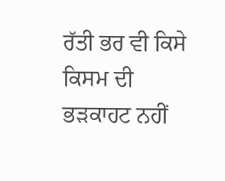ਰੱਤੀ ਭਰ ਵੀ ਕਿਸੇ ਕਿਸਮ ਦੀ ਭੜਕਾਹਟ ਨਹੀਂ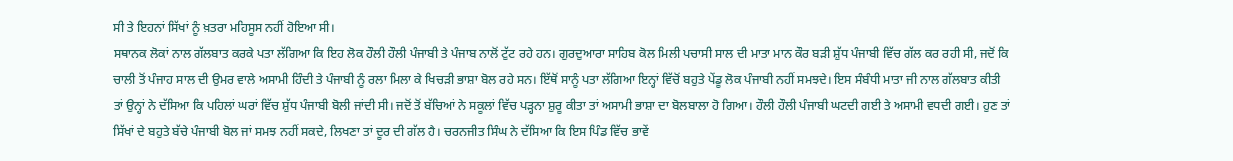ਸੀ ਤੇ ਇਹਨਾਂ ਸਿੱਖਾਂ ਨੂੰ ਖ਼ਤਰਾ ਮਹਿਸੂਸ ਨਹੀਂ ਹੋਇਆ ਸੀ।
ਸਥਾਨਕ ਲੋਕਾਂ ਨਾਲ ਗੱਲਬਾਤ ਕਰਕੇ ਪਤਾ ਲੱਗਿਆ ਕਿ ਇਹ ਲੋਕ ਹੌਲੀ ਹੌਲੀ ਪੰਜਾਬੀ ਤੇ ਪੰਜਾਬ ਨਾਲੋਂ ਟੁੱਟ ਰਹੇ ਹਨ। ਗੁਰਦੁਆਰਾ ਸਾਹਿਬ ਕੋਲ ਮਿਲੀ ਪਚਾਸੀ ਸਾਲ ਦੀ ਮਾਤਾ ਮਾਨ ਕੌਰ ਬੜੀ ਸ਼ੁੱਧ ਪੰਜਾਬੀ ਵਿੱਚ ਗੱਲ ਕਰ ਰਹੀ ਸੀ, ਜਦੋਂ ਕਿ ਚਾਲੀ ਤੋਂ ਪੰਜਾਹ ਸਾਲ ਦੀ ਉਮਰ ਵਾਲੇ ਅਸਾਮੀ ਹਿੰਦੀ ਤੇ ਪੰਜਾਬੀ ਨੂੰ ਰਲਾ ਮਿਲਾ ਕੇ ਖਿਚੜੀ ਭਾਸ਼ਾ ਬੋਲ ਰਹੇ ਸਨ। ਇੱਥੋਂ ਸਾਨੂੰ ਪਤਾ ਲੱਗਿਆ ਇਨ੍ਹਾਂ ਵਿੱਚੋਂ ਬਹੁਤੇ ਪੇਂਡੂ ਲੋਕ ਪੰਜਾਬੀ ਨਹੀਂ ਸਮਝਦੇ। ਇਸ ਸੰਬੰਧੀ ਮਾਤਾ ਜੀ ਨਾਲ ਗੱਲਬਾਤ ਕੀਤੀ ਤਾਂ ਉਨ੍ਹਾਂ ਨੇ ਦੱਸਿਆ ਕਿ ਪਹਿਲਾਂ ਘਰਾਂ ਵਿੱਚ ਸ਼ੁੱਧ ਪੰਜਾਬੀ ਬੋਲੀ ਜਾਂਦੀ ਸੀ। ਜਦੋਂ ਤੋਂ ਬੱਚਿਆਂ ਨੇ ਸਕੂਲਾਂ ਵਿੱਚ ਪੜ੍ਹਨਾ ਸ਼ੁਰੂ ਕੀਤਾ ਤਾਂ ਅਸਾਮੀ ਭਾਸ਼ਾ ਦਾ ਬੋਲਬਾਲਾ ਹੋ ਗਿਆ। ਹੌਲੀ ਹੌਲੀ ਪੰਜਾਬੀ ਘਟਦੀ ਗਈ ਤੇ ਅਸਾਮੀ ਵਧਦੀ ਗਈ। ਹੁਣ ਤਾਂ ਸਿੱਖਾਂ ਦੇ ਬਹੁਤੇ ਬੱਚੇ ਪੰਜਾਬੀ ਬੋਲ ਜਾਂ ਸਮਝ ਨਹੀਂ ਸਕਦੇ, ਲਿਖਣਾ ਤਾਂ ਦੂਰ ਦੀ ਗੱਲ ਹੈ। ਚਰਨਜੀਤ ਸਿੰਘ ਨੇ ਦੱਸਿਆ ਕਿ ਇਸ ਪਿੰਡ ਵਿੱਚ ਭਾਵੇਂ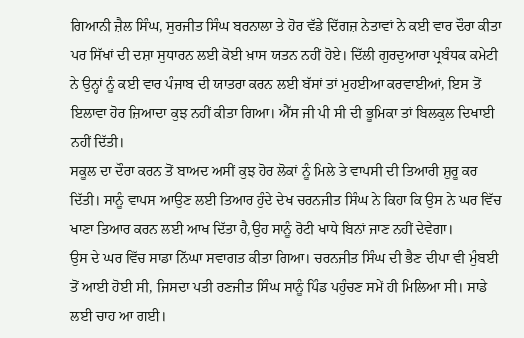ਗਿਆਨੀ ਜ਼ੈਲ ਸਿੰਘ, ਸੁਰਜੀਤ ਸਿੰਘ ਬਰਨਾਲਾ ਤੇ ਹੋਰ ਵੱਡੇ ਦਿੱਗਜ਼ ਨੇਤਾਵਾਂ ਨੇ ਕਈ ਵਾਰ ਦੌਰਾ ਕੀਤਾ ਪਰ ਸਿੱਖਾਂ ਦੀ ਦਸ਼ਾ ਸੁਧਾਰਨ ਲਈ ਕੋਈ ਖ਼ਾਸ ਯਤਨ ਨਹੀਂ ਹੋਏ। ਦਿੱਲੀ ਗੁਰਦੁਆਰਾ ਪ੍ਰਬੰਧਕ ਕਮੇਟੀ ਨੇ ਉਨ੍ਹਾਂ ਨੂੰ ਕਈ ਵਾਰ ਪੰਜਾਬ ਦੀ ਯਾਤਰਾ ਕਰਨ ਲਈ ਬੱਸਾਂ ਤਾਂ ਮੁਹਈਆ ਕਰਵਾਈਆਂ, ਇਸ ਤੋਂ ਇਲਾਵਾ ਹੋਰ ਜ਼ਿਆਦਾ ਕੁਝ ਨਹੀਂ ਕੀਤਾ ਗਿਆ। ਐੱਸ ਜੀ ਪੀ ਸੀ ਦੀ ਭੂਮਿਕਾ ਤਾਂ ਬਿਲਕੁਲ ਦਿਖਾਈ ਨਹੀਂ ਦਿੱਤੀ।
ਸਕੂਲ ਦਾ ਦੌਰਾ ਕਰਨ ਤੋਂ ਬਾਅਦ ਅਸੀਂ ਕੁਝ ਹੋਰ ਲੋਕਾਂ ਨੂੰ ਮਿਲੇ ਤੇ ਵਾਪਸੀ ਦੀ ਤਿਆਰੀ ਸ਼ੁਰੂ ਕਰ ਦਿੱਤੀ। ਸਾਨੂੰ ਵਾਪਸ ਆਉਣ ਲਈ ਤਿਆਰ ਹੁੰਦੇ ਦੇਖ ਚਰਨਜੀਤ ਸਿੰਘ ਨੇ ਕਿਹਾ ਕਿ ਉਸ ਨੇ ਘਰ ਵਿੱਚ ਖਾਣਾ ਤਿਆਰ ਕਰਨ ਲਈ ਆਖ ਦਿੱਤਾ ਹੈ,ਉਹ ਸਾਨੂੰ ਰੋਟੀ ਖਾਧੇ ਬਿਨਾਂ ਜਾਣ ਨਹੀਂ ਦੇਵੇਗਾ।
ਉਸ ਦੇ ਘਰ ਵਿੱਚ ਸਾਡਾ ਨਿੱਘਾ ਸਵਾਗਤ ਕੀਤਾ ਗਿਆ। ਚਰਨਜੀਤ ਸਿੰਘ ਦੀ ਭੈਣ ਦੀਪਾ ਵੀ ਮੁੰਬਈ ਤੋਂ ਆਈ ਹੋਈ ਸੀ, ਜਿਸਦਾ ਪਤੀ ਰਣਜੀਤ ਸਿੰਘ ਸਾਨੂੰ ਪਿੰਡ ਪਹੁੰਚਣ ਸਮੇਂ ਹੀ ਮਿਲਿਆ ਸੀ। ਸਾਡੇ ਲਈ ਚਾਹ ਆ ਗਈ।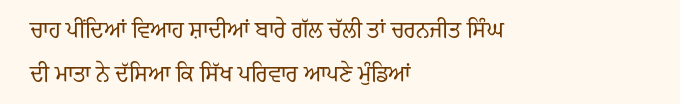ਚਾਹ ਪੀਂਦਿਆਂ ਵਿਆਹ ਸ਼ਾਦੀਆਂ ਬਾਰੇ ਗੱਲ ਚੱਲੀ ਤਾਂ ਚਰਨਜੀਤ ਸਿੰਘ ਦੀ ਮਾਤਾ ਨੇ ਦੱਸਿਆ ਕਿ ਸਿੱਖ ਪਰਿਵਾਰ ਆਪਣੇ ਮੁੰਡਿਆਂ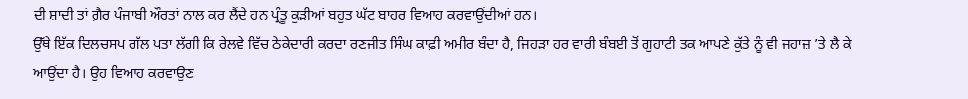ਦੀ ਸ਼ਾਦੀ ਤਾਂ ਗ਼ੈਰ ਪੰਜਾਬੀ ਔਰਤਾਂ ਨਾਲ ਕਰ ਲੈਂਦੇ ਹਨ ਪ੍ਰੰਤੂ ਕੁੜੀਆਂ ਬਹੁਤ ਘੱਟ ਬਾਹਰ ਵਿਆਹ ਕਰਵਾਉਂਦੀਆਂ ਹਨ।
ਉੱਥੇ ਇੱਕ ਦਿਲਚਸਪ ਗੱਲ ਪਤਾ ਲੱਗੀ ਕਿ ਰੇਲਵੇ ਵਿੱਚ ਠੇਕੇਦਾਰੀ ਕਰਦਾ ਰਣਜੀਤ ਸਿੰਘ ਕਾਫ਼ੀ ਅਮੀਰ ਬੰਦਾ ਹੈ, ਜਿਹੜਾ ਹਰ ਵਾਰੀ ਬੰਬਈ ਤੋਂ ਗੁਹਾਟੀ ਤਕ ਆਪਣੇ ਕੁੱਤੇ ਨੂੰ ਵੀ ਜਹਾਜ਼ ’ਤੇ ਲੈ ਕੇ ਆਉਂਦਾ ਹੈ। ਉਹ ਵਿਆਹ ਕਰਵਾਉਣ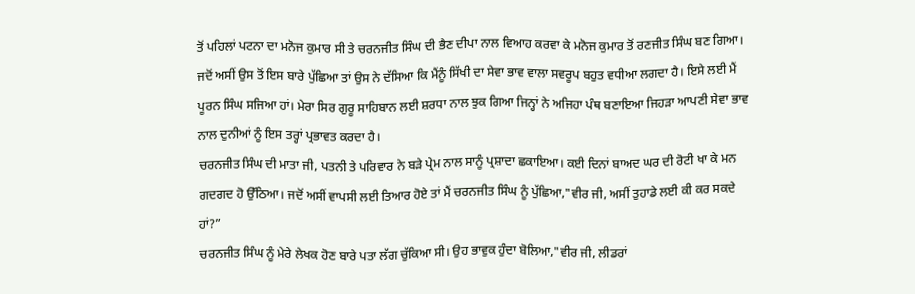ਤੋਂ ਪਹਿਲਾਂ ਪਟਨਾ ਦਾ ਮਨੋਜ ਕੁਮਾਰ ਸੀ ਤੇ ਚਰਨਜੀਤ ਸਿੰਘ ਦੀ ਭੈਣ ਦੀਪਾ ਨਾਲ ਵਿਆਹ ਕਰਵਾ ਕੇ ਮਨੋਜ ਕੁਮਾਰ ਤੋਂ ਰਣਜੀਤ ਸਿੰਘ ਬਣ ਗਿਆ। ਜਦੋਂ ਅਸੀਂ ਉਸ ਤੋਂ ਇਸ ਬਾਰੇ ਪੁੱਛਿਆ ਤਾਂ ਉਸ ਨੇ ਦੱਸਿਆ ਕਿ ਮੈਂਨੂੰ ਸਿੱਖੀ ਦਾ ਸੇਵਾ ਭਾਵ ਵਾਲਾ ਸਵਰੂਪ ਬਹੁਤ ਵਧੀਆ ਲਗਦਾ ਹੈ। ਇਸੇ ਲਈ ਮੈਂ ਪੂਰਨ ਸਿੰਘ ਸਜਿਆ ਹਾਂ। ਮੇਰਾ ਸਿਰ ਗੁਰੂ ਸਾਹਿਬਾਨ ਲਈ ਸ਼ਰਧਾ ਨਾਲ ਝੁਕ ਗਿਆ ਜਿਨ੍ਹਾਂ ਨੇ ਅਜਿਹਾ ਪੰਥ ਬਣਾਇਆ ਜਿਹੜਾ ਆਪਣੀ ਸੇਵਾ ਭਾਵ ਨਾਲ ਦੁਨੀਆਂ ਨੂੰ ਇਸ ਤਰ੍ਹਾਂ ਪ੍ਰਭਾਵਤ ਕਰਦਾ ਹੈ।
ਚਰਨਜੀਤ ਸਿੰਘ ਦੀ ਮਾਤਾ ਜੀ, ਪਤਨੀ ਤੇ ਪਰਿਵਾਰ ਨੇ ਬੜੇ ਪ੍ਰੇਮ ਨਾਲ ਸਾਨੂੰ ਪ੍ਰਸ਼ਾਦਾ ਛਕਾਇਆ। ਕਈ ਦਿਨਾਂ ਬਾਅਦ ਘਰ ਦੀ ਰੋਟੀ ਖਾ ਕੇ ਮਨ ਗਦਗਦ ਹੋ ਉੱਠਿਆ। ਜਦੋਂ ਅਸੀਂ ਵਾਪਸੀ ਲਈ ਤਿਆਰ ਹੋਏ ਤਾਂ ਮੈਂ ਚਰਨਜੀਤ ਸਿੰਘ ਨੂੰ ਪੁੱਛਿਆ,"ਵੀਰ ਜੀ, ਅਸੀਂ ਤੁਹਾਡੇ ਲਈ ਕੀ ਕਰ ਸਕਦੇ ਹਾਂ?”
ਚਰਨਜੀਤ ਸਿੰਘ ਨੂੰ ਮੇਰੇ ਲੇਖਕ ਹੋਣ ਬਾਰੇ ਪਤਾ ਲੱਗ ਚੁੱਕਿਆ ਸੀ। ਉਹ ਭਾਵੁਕ ਹੁੰਦਾ ਬੋਲਿਆ,"ਵੀਰ ਜੀ, ਲੀਡਰਾਂ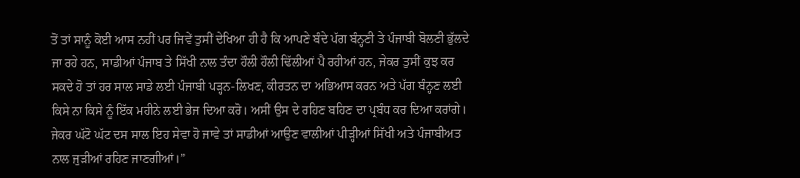ਤੋਂ ਤਾਂ ਸਾਨੂੰ ਕੋਈ ਆਸ ਨਹੀਂ ਪਰ ਜਿਵੇਂ ਤੁਸੀਂ ਦੇਖਿਆ ਹੀ ਹੈ ਕਿ ਆਪਣੇ ਬੰਦੇ ਪੱਗ ਬੰਨ੍ਹਣੀ ਤੇ ਪੰਜਾਬੀ ਬੋਲਣੀ ਭੁੱਲਦੇ ਜਾ ਰਹੇ ਹਨ, ਸਾਡੀਆਂ ਪੰਜਾਬ ਤੇ ਸਿੱਖੀ ਨਾਲ ਤੰਦਾ ਹੌਲੀ ਹੌਲੀ ਢਿੱਲੀਆਂ ਪੈ ਰਹੀਆਂ ਹਨ, ਜੇਕਰ ਤੁਸੀਂ ਕੁਝ ਕਰ ਸਕਦੇ ਹੋ ਤਾਂ ਹਰ ਸਾਲ ਸਾਡੇ ਲਈ ਪੰਜਾਬੀ ਪੜ੍ਹਨ-ਲਿਖਣ, ਕੀਰਤਨ ਦਾ ਅਭਿਆਸ ਕਰਨ ਅਤੇ ਪੱਗ ਬੰਨ੍ਹਣ ਲਈ ਕਿਸੇ ਨਾ ਕਿਸੇ ਨੂੰ ਇੱਕ ਮਹੀਨੇ ਲਈ ਭੇਜ ਦਿਆ ਕਰੋ। ਅਸੀਂ ਉਸ ਦੇ ਰਹਿਣ ਬਹਿਣ ਦਾ ਪ੍ਰਬੰਧ ਕਰ ਦਿਆ ਕਰਾਂਗੇ। ਜੇਕਰ ਘੱਟੋ ਘੱਟ ਦਸ ਸਾਲ ਇਹ ਸੇਵਾ ਹੋ ਜਾਵੇ ਤਾਂ ਸਾਡੀਆਂ ਆਉਣ ਵਾਲੀਆਂ ਪੀੜ੍ਹੀਆਂ ਸਿੱਖੀ ਅਤੇ ਪੰਜਾਬੀਅਤ ਨਾਲ ਜੁੜੀਆਂ ਰਹਿਣ ਜਾਣਗੀਆਂ।”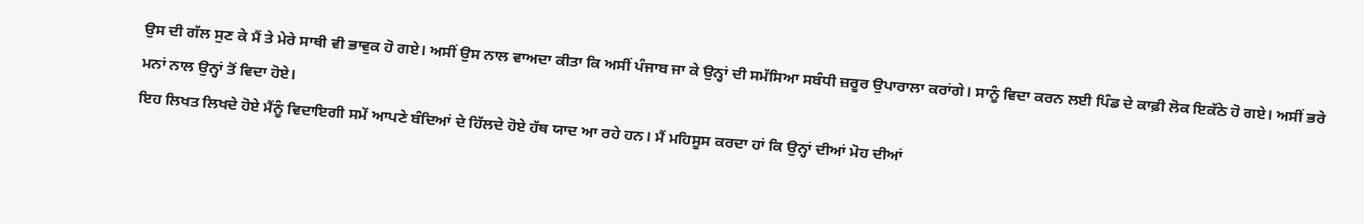ਉਸ ਦੀ ਗੱਲ ਸੁਣ ਕੇ ਮੈਂ ਤੇ ਮੇਰੇ ਸਾਥੀ ਵੀ ਭਾਵੁਕ ਹੋ ਗਏ। ਅਸੀਂ ਉਸ ਨਾਲ ਵਾਅਦਾ ਕੀਤਾ ਕਿ ਅਸੀਂ ਪੰਜਾਬ ਜਾ ਕੇ ਉਨ੍ਹਾਂ ਦੀ ਸਮੱਸਿਆ ਸਬੰਧੀ ਜ਼ਰੂਰ ਉਪਾਰਾਲਾ ਕਰਾਂਗੇ। ਸਾਨੂੰ ਵਿਦਾ ਕਰਨ ਲਈ ਪਿੰਡ ਦੇ ਕਾਫ਼ੀ ਲੋਕ ਇਕੱਠੇ ਹੋ ਗਏ। ਅਸੀਂ ਭਰੇ ਮਨਾਂ ਨਾਲ ਉਨ੍ਹਾਂ ਤੋਂ ਵਿਦਾ ਹੋਏ।
ਇਹ ਲਿਖਤ ਲਿਖਦੇ ਹੋਏ ਮੈਂਨੂੰ ਵਿਦਾਇਗੀ ਸਮੇਂ ਆਪਣੇ ਬੰਦਿਆਂ ਦੇ ਹਿੱਲਦੇ ਹੋਏ ਹੱਥ ਯਾਦ ਆ ਰਹੇ ਹਨ। ਮੈਂ ਮਹਿਸੂਸ ਕਰਦਾ ਹਾਂ ਕਿ ਉਨ੍ਹਾਂ ਦੀਆਂ ਮੋਹ ਦੀਆਂ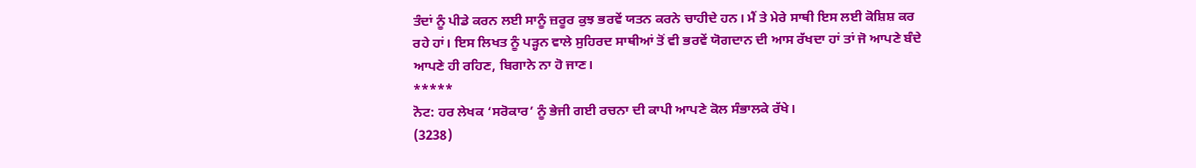ਤੰਦਾਂ ਨੂੰ ਪੀਡੇ ਕਰਨ ਲਈ ਸਾਨੂੰ ਜ਼ਰੂਰ ਕੁਝ ਭਰਵੇਂ ਯਤਨ ਕਰਨੇ ਚਾਹੀਦੇ ਹਨ। ਮੈਂ ਤੇ ਮੇਰੇ ਸਾਥੀ ਇਸ ਲਈ ਕੋਸ਼ਿਸ਼ ਕਰ ਰਹੇ ਹਾਂ। ਇਸ ਲਿਖਤ ਨੂੰ ਪੜ੍ਹਨ ਵਾਲੇ ਸੁਹਿਰਦ ਸਾਥੀਆਂ ਤੋਂ ਵੀ ਭਰਵੇਂ ਯੋਗਦਾਨ ਦੀ ਆਸ ਰੱਖਦਾ ਹਾਂ ਤਾਂ ਜੋ ਆਪਣੇ ਬੰਦੇ ਆਪਣੇ ਹੀ ਰਹਿਣ, ਬਿਗਾਨੇ ਨਾ ਹੋ ਜਾਣ।
*****
ਨੋਟ: ਹਰ ਲੇਖਕ ‘ਸਰੋਕਾਰ’ ਨੂੰ ਭੇਜੀ ਗਈ ਰਚਨਾ ਦੀ ਕਾਪੀ ਆਪਣੇ ਕੋਲ ਸੰਭਾਲਕੇ ਰੱਖੇ।
(3238)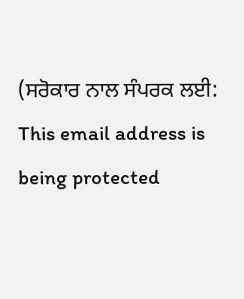(ਸਰੋਕਾਰ ਨਾਲ ਸੰਪਰਕ ਲਈ: This email address is being protected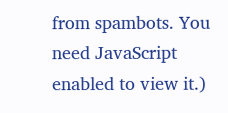from spambots. You need JavaScript enabled to view it.)